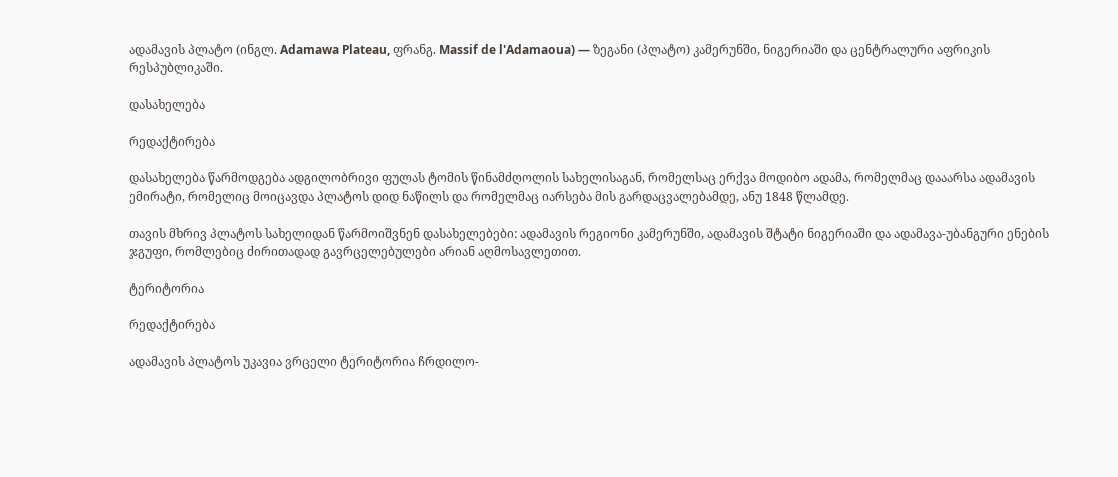ადამავის პლატო (ინგლ. Adamawa Plateau, ფრანგ. Massif de l'Adamaoua) — ზეგანი (პლატო) კამერუნში, ნიგერიაში და ცენტრალური აფრიკის რესპუბლიკაში.

დასახელება

რედაქტირება

დასახელება წარმოდგება ადგილობრივი ფულას ტომის წინამძღოლის სახელისაგან, რომელსაც ერქვა მოდიბო ადამა, რომელმაც დააარსა ადამავის ემირატი, რომელიც მოიცავდა პლატოს დიდ ნაწილს და რომელმაც იარსება მის გარდაცვალებამდე, ანუ 1848 წლამდე.

თავის მხრივ პლატოს სახელიდან წარმოიშვნენ დასახელებები: ადამავის რეგიონი კამერუნში, ადამავის შტატი ნიგერიაში და ადამავა-უბანგური ენების ჯგუფი, რომლებიც ძირითადად გავრცელებულები არიან აღმოსავლეთით.

ტერიტორია

რედაქტირება

ადამავის პლატოს უკავია ვრცელი ტერიტორია ჩრდილო-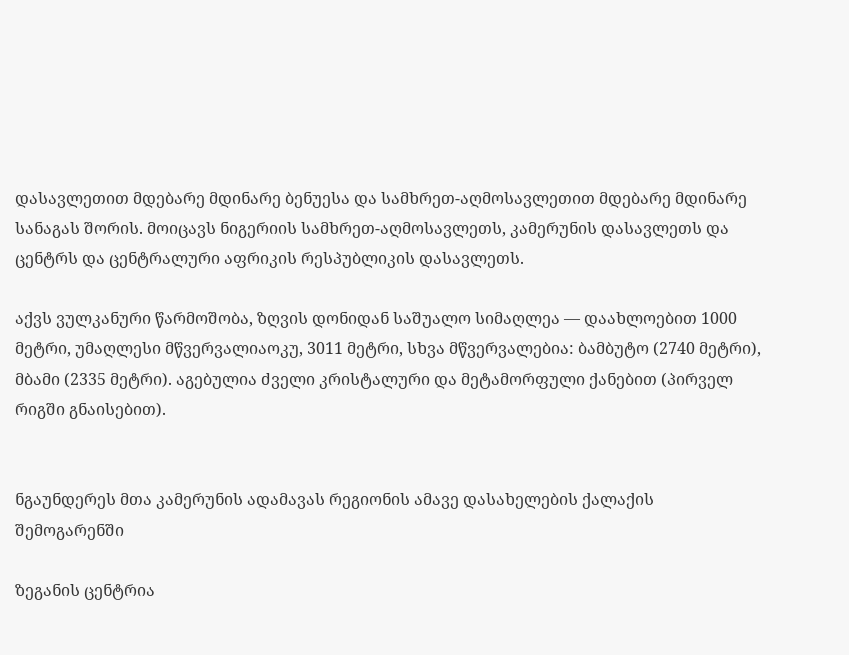დასავლეთით მდებარე მდინარე ბენუესა და სამხრეთ-აღმოსავლეთით მდებარე მდინარე სანაგას შორის. მოიცავს ნიგერიის სამხრეთ-აღმოსავლეთს, კამერუნის დასავლეთს და ცენტრს და ცენტრალური აფრიკის რესპუბლიკის დასავლეთს.

აქვს ვულკანური წარმოშობა, ზღვის დონიდან საშუალო სიმაღლეა — დაახლოებით 1000 მეტრი, უმაღლესი მწვერვალიაოკუ, 3011 მეტრი, სხვა მწვერვალებია: ბამბუტო (2740 მეტრი), მბამი (2335 მეტრი). აგებულია ძველი კრისტალური და მეტამორფული ქანებით (პირველ რიგში გნაისებით).


ნგაუნდერეს მთა კამერუნის ადამავას რეგიონის ამავე დასახელების ქალაქის შემოგარენში

ზეგანის ცენტრია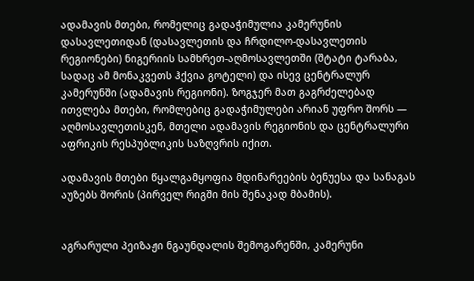ადამავის მთები, რომელიც გადაჭიმულია კამერუნის დასავლეთიდან (დასავლეთის და ჩრდილო-დასავლეთის რეგიონები) ნიგერიის სამხრეთ-აღმოსავლეთში (შტატი ტარაბა, სადაც ამ მონაკვეთს ჰქვია გოტელი) და ისევ ცენტრალურ კამერუნში (ადამავის რეგიონი). ზოგჯერ მათ გაგრძელებად ითვლება მთები, რომლებიც გადაჭიმულები არიან უფრო შორს — აღმოსავლეთისკენ, მთელი ადამავის რეგიონის და ცენტრალური აფრიკის რესპუბლიკის საზღვრის იქით.

ადამავის მთები წყალგამყოფია მდინარეების ბენუესა და სანაგას აუზებს შორის (პირველ რიგში მის შენაკად მბამის).


აგრარული პეიზაჟი ნგაუნდალის შემოგარენში, კამერუნი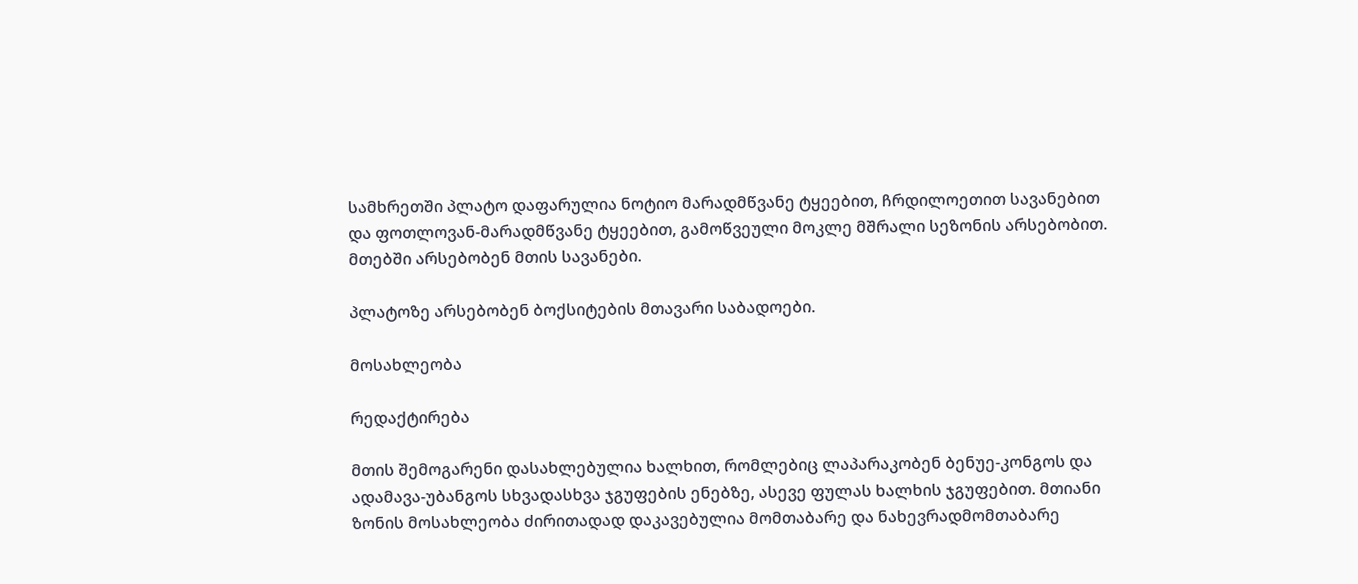სამხრეთში პლატო დაფარულია ნოტიო მარადმწვანე ტყეებით, ჩრდილოეთით სავანებით და ფოთლოვან-მარადმწვანე ტყეებით, გამოწვეული მოკლე მშრალი სეზონის არსებობით. მთებში არსებობენ მთის სავანები.

პლატოზე არსებობენ ბოქსიტების მთავარი საბადოები.

მოსახლეობა

რედაქტირება

მთის შემოგარენი დასახლებულია ხალხით, რომლებიც ლაპარაკობენ ბენუე-კონგოს და ადამავა-უბანგოს სხვადასხვა ჯგუფების ენებზე, ასევე ფულას ხალხის ჯგუფებით. მთიანი ზონის მოსახლეობა ძირითადად დაკავებულია მომთაბარე და ნახევრადმომთაბარე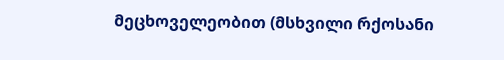მეცხოველეობით (მსხვილი რქოსანი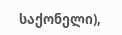საქონელი),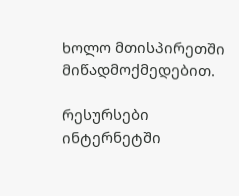ხოლო მთისპირეთში მიწადმოქმედებით.

რესურსები ინტერნეტში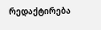რედაქტირება